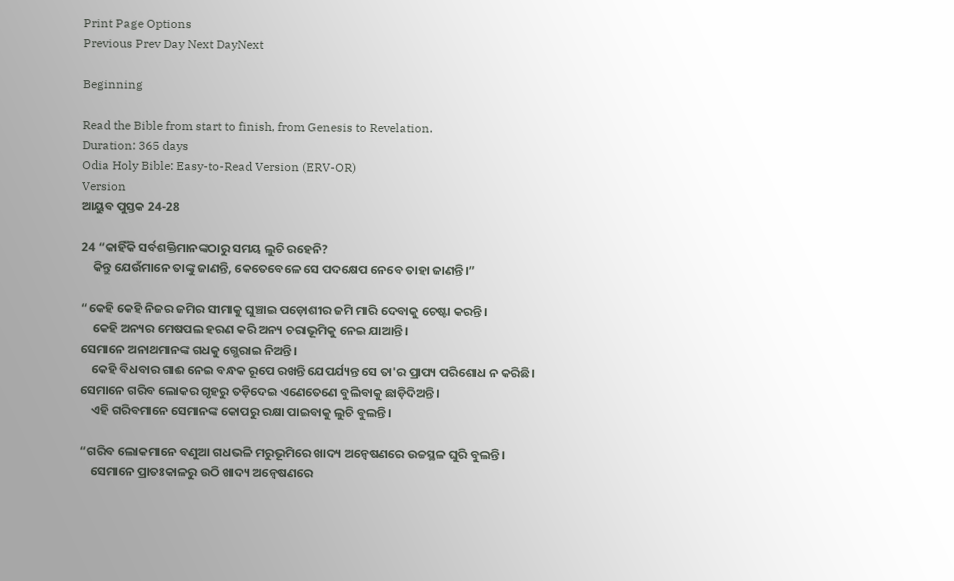Print Page Options
Previous Prev Day Next DayNext

Beginning

Read the Bible from start to finish, from Genesis to Revelation.
Duration: 365 days
Odia Holy Bible: Easy-to-Read Version (ERV-OR)
Version
ଆୟୁବ ପୁସ୍ତକ 24-28

24 “କାହିଁକି ସର୍ବଶକ୍ତିମାନଙ୍କଠାରୁ ସମୟ ଲୁଚି ରହେନି?
    କିନ୍ତୁ ଯେଉଁମାନେ ତାଙ୍କୁ ଜାଣନ୍ତି, କେତେବେଳେ ସେ ପଦକ୍ଷେପ ନେବେ ତାହା ଜାଣନ୍ତି।”

“କେହି କେହି ନିଜର ଜମିର ସୀମାକୁ ଘୁଞ୍ଚାଇ ପଡ଼ୋଶୀର ଜମି ମାରି ଦେବାକୁ ଚେଷ୍ଟା କରନ୍ତି।
    କେହି ଅନ୍ୟର ମେଷପଲ ହରଣ କରି ଅନ୍ୟ ଚରାଭୂମିକୁ ନେଇ ଯାଆନ୍ତି।
ସେମାନେ ଅନାଥମାନଙ୍କ ଗଧକୁ ଗ୍ଭେରାଇ ନିଅନ୍ତି।
    କେହି ବିଧବାର ଗାଈ ନେଇ ବନ୍ଧକ ରୂପେ ରଖନ୍ତି ଯେପର୍ଯ୍ୟନ୍ତ ସେ ତା'ର ପ୍ରାପ୍ୟ ପରିଶୋଧ ନ କରିଛି।
ସେମାନେ ଗରିବ ଲୋକର ଗୃହରୁ ତଡ଼ିଦେଇ ଏଣେତେଣେ ବୁଲିବାକୁ ଛାଡ଼ିଦିଅନ୍ତି।
    ଏହି ଗରିବମାନେ ସେମାନଙ୍କ କୋପରୁ ରକ୍ଷା ପାଇବାକୁ ଲୁଚି ବୁଲନ୍ତି।

“ଗରିବ ଲୋକମାନେ ବଣୁଆ ଗଧଭଳି ମରୁଭୂମିରେ ଖାଦ୍ୟ ଅନ୍ୱେଷଣରେ ଉଚ୍ଚସ୍ଥଳ ଘୁରି ବୁଲନ୍ତି।
    ସେମାନେ ପ୍ରାତଃକାଳରୁ ଉଠି ଖାଦ୍ୟ ଅନ୍ୱେଷଣରେ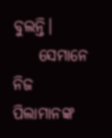ବୁଲନ୍ତି।
    ସେମାନେ ନିଜ ପିଲାମାନଙ୍କ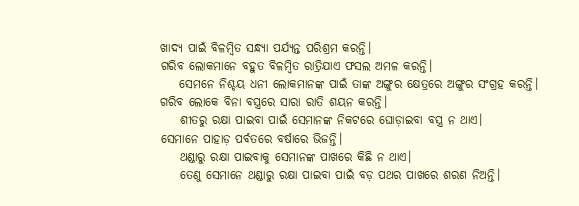ଖାଦ୍ୟ ପାଇଁ ବିଳମ୍ବିତ ସନ୍ଧ୍ୟା ପର୍ଯ୍ୟନ୍ତ ପରିଶ୍ରମ କରନ୍ତି।
ଗରିବ ଲୋକମାନେ ବହୁତ ବିଳମ୍ବିତ ରାତ୍ରିଯାଏ ଫସଲ ଅମଳ କରନ୍ତି।
    ସେମନେ ନିଶ୍ଚୟ ଧନୀ ଲୋକମାନଙ୍କ ପାଇଁ ତାଙ୍କ ଅଙ୍ଗୁର କ୍ଷେତ୍ରରେ ଅଙ୍ଗୁର ସଂଗ୍ରହ କରନ୍ତି।
ଗରିବ ଲୋକେ ବିନା ବସ୍ତ୍ରରେ ସାରା ରାତି ଶୟନ କରନ୍ତି।
    ଶୀତରୁ ରକ୍ଷା ପାଇବା ପାଇଁ ସେମାନଙ୍କ ନିକଟରେ ଘୋଡ଼ାଇବା ବସ୍ତ୍ର ନ ଥାଏ।
ସେମାନେ ପାହାଡ଼ ପର୍ବତରେ ବର୍ଷାରେ ଭିଜନ୍ତି।
    ଥଣ୍ଡାରୁ ରକ୍ଷା ପାଇବାକୁ ସେମାନଙ୍କ ପାଖରେ କିଛି ନ ଥାଏ।
    ତେଣୁ ସେମାନେ ଥଣ୍ଡାରୁ ରକ୍ଷା ପାଇବା ପାଇଁ ବଡ଼ ପଥର ପାଖରେ ଶରଣ ନିଅନ୍ତି।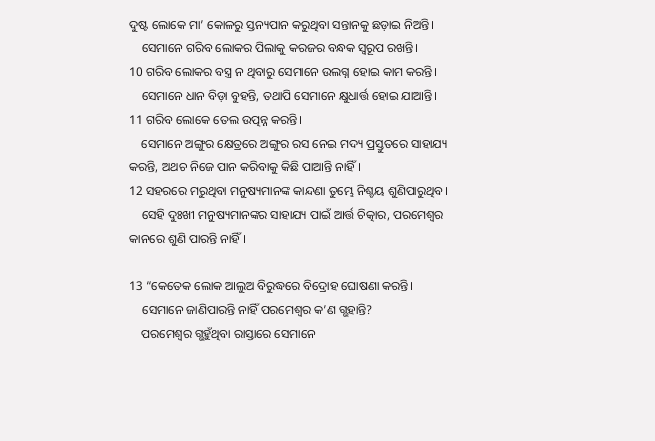ଦୁଷ୍ଟ ଲୋକେ ମା’ କୋଳରୁ ସ୍ତନ୍ୟପାନ କରୁଥିବା ସନ୍ତାନକୁ ଛଡ଼ାଇ ନିଅନ୍ତି।
    ସେମାନେ ଗରିବ ଲୋକର ପିଲାକୁ କରଜର ବନ୍ଧକ ସ୍ୱରୂପ ରଖନ୍ତି।
10 ଗରିବ ଲୋକର ବସ୍ତ୍ର ନ ଥିବାରୁ ସେମାନେ ଉଲଗ୍ନ ହୋଇ କାମ କରନ୍ତି।
    ସେମାନେ ଧାନ ବିଡ଼ା ବୁହନ୍ତି, ତଥାପି ସେମାନେ କ୍ଷୁଧାର୍ତ୍ତ ହୋଇ ଯାଆନ୍ତି।
11 ଗରିବ ଲୋକେ ତେଲ ଉତ୍ପନ୍ନ କରନ୍ତି।
    ସେମାନେ ଅଙ୍ଗୁର କ୍ଷେତ୍ରରେ ଅଙ୍ଗୁର ରସ ନେଇ ମଦ୍ୟ ପ୍ରସ୍ତୁତରେ ସାହାଯ୍ୟ କରନ୍ତି, ଅଥଚ ନିଜେ ପାନ କରିବାକୁ କିଛି ପାଆନ୍ତି ନାହିଁ।
12 ସହରରେ ମରୁଥିବା ମନୁଷ୍ୟମାନଙ୍କ କାନ୍ଦଣା ତୁମ୍ଭେ ନିଶ୍ଚୟ ଶୁଣିପାରୁଥିବ।
    ସେହି ଦୁଃଖୀ ମନୁଷ୍ୟମାନଙ୍କର ସାହାଯ୍ୟ ପାଇଁ ଆର୍ତ୍ତ ଚିତ୍କାର, ପରମେଶ୍ୱର କାନରେ ଶୁଣି ପାରନ୍ତି ନାହିଁ।

13 “କେତେକ ଲୋକ ଆଲୁଅ ବିରୁଦ୍ଧରେ ବିଦ୍ରୋହ ଘୋଷଣା କରନ୍ତି।
    ସେମାନେ ଜାଣିପାରନ୍ତି ନାହିଁ ପରମେଶ୍ୱର କ’ଣ ଗ୍ଭହାନ୍ତି?
    ପରମେଶ୍ୱର ଗ୍ଭହୁଁଥିବା ରାସ୍ତାରେ ସେମାନେ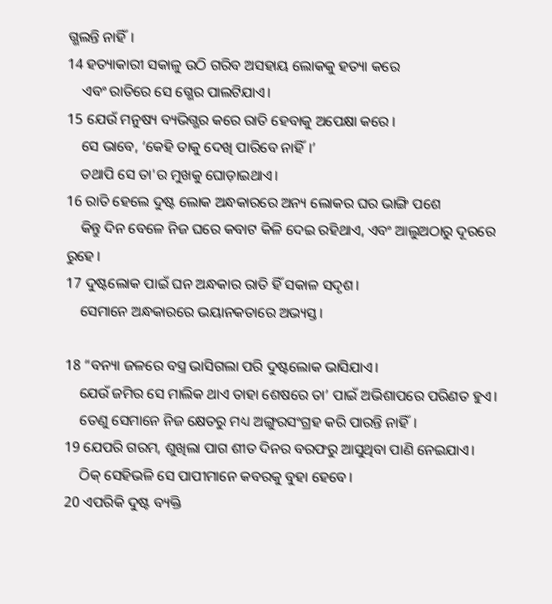ଗ୍ଭଲନ୍ତି ନାହିଁ।
14 ହତ୍ୟାକାରୀ ସକାଳୁ ଉଠି ଗରିବ ଅସହାୟ ଲୋକକୁ ହତ୍ୟା କରେ
    ଏବଂ ରାତିରେ ସେ ଗ୍ଭେର ପାଲଟିଯାଏ।
15 ଯେଉଁ ମନୁଷ୍ୟ ବ୍ୟଭିଗ୍ଭର କରେ ରାତି ହେବାକୁ ଅପେକ୍ଷା କରେ।
    ସେ ଭାବେ, ‘କେହି ତାକୁ ଦେଖି ପାରିବେ ନାହିଁ।’
    ତଥାପି ସେ ତା'ର ମୁଖକୁ ଘୋଡ଼ାଇଥାଏ।
16 ରାତି ହେଲେ ଦୁଷ୍ଟ ଲୋକ ଅନ୍ଧକାରରେ ଅନ୍ୟ ଲୋକର ଘର ଭାଙ୍ଗି ପଶେ
    କିନ୍ତୁ ଦିନ ବେଳେ ନିଜ ଘରେ କବାଟ କିଳି ଦେଇ ରହିଥାଏ, ଏବଂ ଆଲୁଅଠାରୁ ଦୂରରେ ରୁହେ।
17 ଦୁଷ୍ଟଲୋକ ପାଇଁ ଘନ ଅନ୍ଧକାର ରାତି ହିଁ ସକାଳ ସଦୃଶ।
    ସେମାନେ ଅନ୍ଧକାରରେ ଭୟାନକତାରେ ଅଭ୍ୟସ୍ତ।

18 “ବନ୍ୟା ଜଳରେ ବସ୍ତ୍ର ଭାସିଗଲା ପରି ଦୁଷ୍ଟଲୋକ ଭାସିଯାଏ।
    ଯେଉଁ ଜମିର ସେ ମାଲିକ ଥାଏ ତାହା ଶେଷରେ ତା’ ପାଇଁ ଅଭିଶାପରେ ପରିଣତ ହୁଏ।
    ତେଣୁ ସେମାନେ ନିଜ କ୍ଷେତରୁ ମଧ୍ୟ ଅଙ୍ଗୁରସଂଗ୍ରହ କରି ପାରନ୍ତି ନାହିଁ।
19 ଯେପରି ଗରମ, ଶୁଖିଲା ପାଗ ଶୀତ ଦିନର ବରଫରୁ ଆସୁଥିବା ପାଣି ନେଇଯାଏ।
    ଠିକ୍ ସେହିଭଳି ସେ ପାପୀମାନେ କବରକୁ ବୁହା ହେବେ।
20 ଏପରିକି ଦୁଷ୍ଟ ବ୍ୟକ୍ତି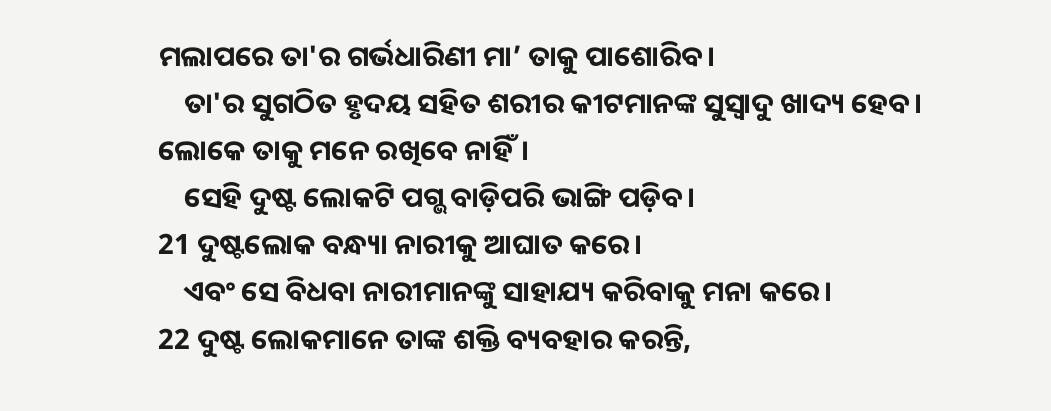ମଲାପରେ ତା'ର ଗର୍ଭଧାରିଣୀ ମା’ ତାକୁ ପାଶୋରିବ।
    ତା'ର ସୁଗଠିତ ହୃଦୟ ସହିତ ଶରୀର କୀଟମାନଙ୍କ ସୁସ୍ୱାଦୁ ଖାଦ୍ୟ ହେବ।
ଲୋକେ ତାକୁ ମନେ ରଖିବେ ନାହିଁ।
    ସେହି ଦୁଷ୍ଟ ଲୋକଟି ପଗ୍ଭ ବାଡ଼ିପରି ଭାଙ୍ଗି ପଡ଼ିବ।
21 ଦୁଷ୍ଟଲୋକ ବନ୍ଧ୍ୟା ନାରୀକୁ ଆଘାତ କରେ।
    ଏବଂ ସେ ବିଧବା ନାରୀମାନଙ୍କୁ ସାହାଯ୍ୟ କରିବାକୁ ମନା କରେ।
22 ଦୁଷ୍ଟ ଲୋକମାନେ ତାଙ୍କ ଶକ୍ତି ବ୍ୟବହାର କରନ୍ତି,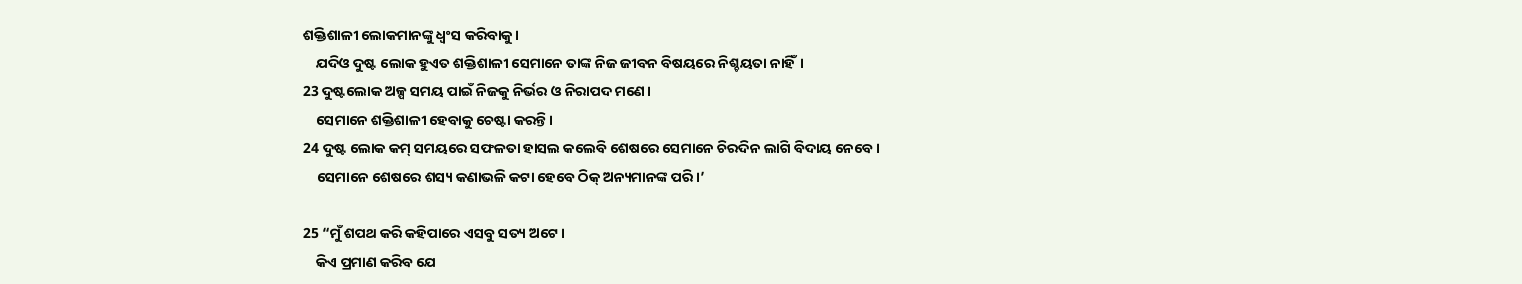ଶକ୍ତିଶାଳୀ ଲୋକମାନଙ୍କୁ ଧ୍ୱଂସ କରିବାକୁ।
    ଯଦିଓ ଦୁଷ୍ଟ ଲୋକ ହୁଏତ ଶକ୍ତିଶାଳୀ ସେମାନେ ତାଙ୍କ ନିଜ ଜୀବନ ବିଷୟରେ ନିଶ୍ଚୟତା ନାହିଁ।
23 ଦୁଷ୍ଟଲୋକ ଅଳ୍ପ ସମୟ ପାଇଁ ନିଜକୁ ନିର୍ଭର ଓ ନିରାପଦ ମଣେ।
    ସେମାନେ ଶକ୍ତିଶାଳୀ ହେବାକୁ ଚେଷ୍ଟା କରନ୍ତି।
24 ଦୁଷ୍ଟ ଲୋକ କମ୍ ସମୟରେ ସଫଳତା ହାସଲ କଲେବି ଶେଷରେ ସେମାନେ ଚିରଦିନ ଲାଗି ବିଦାୟ ନେବେ।
    ସେମାନେ ଶେଷରେ ଶସ୍ୟ କଣାଭଳି କଟା ହେବେ ଠିକ୍ ଅନ୍ୟମାନଙ୍କ ପରି।’

25 “ମୁଁ ଶପଥ କରି କହିପାରେ ଏସବୁ ସତ୍ୟ ଅଟେ।
    କିଏ ପ୍ରମାଣ କରିବ ଯେ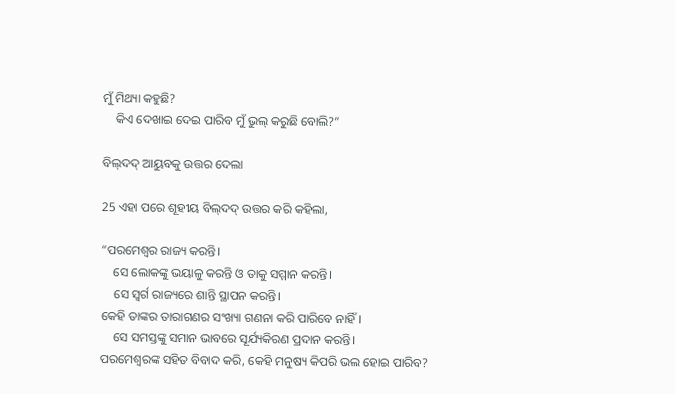ମୁଁ ମିଥ୍ୟା କହୁଛି?
    କିଏ ଦେଖାଇ ଦେଇ ପାରିବ ମୁଁ ଭୁଲ୍ କରୁଛି ବୋଲି?”

ବି‌‌ଲ୍‌‌ଦଦ୍ ଆୟୁବକୁ ଉତ୍ତର ଦେଲା

25 ଏହା ପରେ ଶୂହୀୟ ବି‌‌ଲ୍‌‌ଦଦ୍ ଉତ୍ତର କରି କହିଲା,

“ପରମେଶ୍ୱର ରାଜ୍ୟ କରନ୍ତି।
    ସେ ଲୋକଙ୍କୁ ଭୟାଳୁ କରନ୍ତି ଓ ତାକୁ ସମ୍ମାନ କରନ୍ତି।
    ସେ ସ୍ୱର୍ଗ ରାଜ୍ୟରେ ଶାନ୍ତି ସ୍ଥାପନ କରନ୍ତି।
କେହି ତାଙ୍କର ତାରାଗଣର ସଂଖ୍ୟା ଗଣନା କରି ପାରିବେ ନାହିଁ।
    ସେ ସମସ୍ତଙ୍କୁ ସମାନ ଭାବରେ ସୂର୍ଯ୍ୟକିରଣ ପ୍ରଦାନ କରନ୍ତି।
ପରମେଶ୍ୱରଙ୍କ ସହିତ ବିବାଦ କରି, କେହି ମନୁଷ୍ୟ କିପରି ଭଲ ହୋଇ ପାରିବ?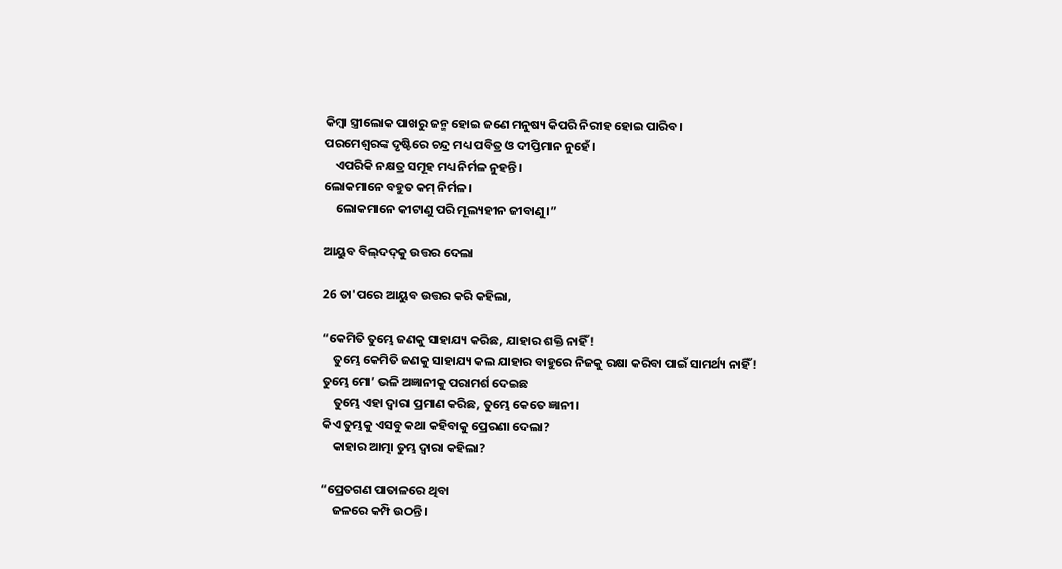କିମ୍ବା ସ୍ତ୍ରୀଲୋକ ପାଖରୁ ଜନ୍ମ ହୋଇ ଜଣେ ମନୁଷ୍ୟ କିପରି ନିରୀହ ହୋଇ ପାରିବ।
ପରମେଶ୍ୱରଙ୍କ ଦୃଷ୍ଟିରେ ଚନ୍ଦ୍ର ମଧ୍ୟ ପବିତ୍ର ଓ ଦୀପ୍ତିମାନ ନୁହେଁ।
    ଏପରିକି ନକ୍ଷତ୍ର ସମୂହ ମଧ୍ୟ ନିର୍ମଳ ନୁହନ୍ତି।
ଲୋକମାନେ ବହୁତ କମ୍ ନିର୍ମଳ।
    ଲୋକମାନେ କୀଟାଣୁ ପରି ମୂଲ୍ୟହୀନ ଜୀବାଣୁ।”

ଆୟୁବ ବି‌‌ଲ୍‌‌ଦ‌‌ଦ୍‌‌କୁ ଉତ୍ତର ଦେଲା

26 ତା'ପରେ ଆୟୁବ ଉତ୍ତର କରି କହିଲା,

“କେମିତି ତୁମ୍ଭେ ଜଣକୁ ସାହାଯ୍ୟ କରିଛ, ଯାହାର ଶକ୍ତି ନାହିଁ!
    ତୁମ୍ଭେ କେମିତି ଜଣକୁ ସାହାଯ୍ୟ କଲ ଯାହାର ବାହୁରେ ନିଜକୁ ରକ୍ଷା କରିବା ପାଇଁ ସାମର୍ଥ୍ୟ ନାହିଁ!
ତୁମ୍ଭେ ମୋ’ ଭଳି ଅଜ୍ଞାନୀକୁ ପରାମର୍ଶ ଦେଇଛ
    ତୁମ୍ଭେ ଏହା ଦ୍ୱାରା ପ୍ରମାଣ କରିଛ, ତୁମ୍ଭେ କେତେ ଜ୍ଞାନୀ।
କିଏ ତୁମ୍ଭକୁ ଏସବୁ କଥା କହିବାକୁ ପ୍ରେରଣା ଦେଲା?
    କାହାର ଆତ୍ମା ତୁମ୍ଭ ଦ୍ୱାରା କହିଲା?

“ପ୍ରେତଗଣ ପାତାଳରେ ଥିବା
    ଜଳରେ କମ୍ପି ଉଠନ୍ତି।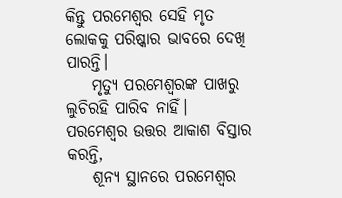କିନ୍ତୁ ପରମେଶ୍ୱର ସେହି ମୃତ ଲୋକକୁ ପରିଷ୍କାର ଭାବରେ ଦେଖି ପାରନ୍ତି।
    ମୃତ୍ୟୁ ପରମେଶ୍ୱରଙ୍କ ପାଖରୁ ଲୁଚିରହି ପାରିବ ନାହିଁ।
ପରମେଶ୍ୱର ଉତ୍ତର ଆକାଶ ବିସ୍ତାର କରନ୍ତି,
    ଶୂନ୍ୟ ସ୍ଥାନରେ ପରମେଶ୍ୱର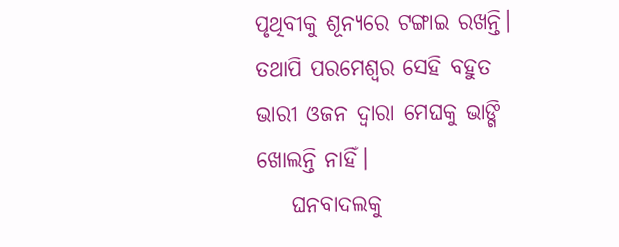ପୃଥିବୀକୁ ଶୂନ୍ୟରେ ଟଙ୍ଗାଇ ରଖନ୍ତି।
ତଥାପି ପରମେଶ୍ୱର ସେହି ବହୁତ ଭାରୀ ଓଜନ ଦ୍ୱାରା ମେଘକୁ ଭାଙ୍ଗି ଖୋଲନ୍ତି ନାହିଁ।
    ଘନବାଦଲକୁ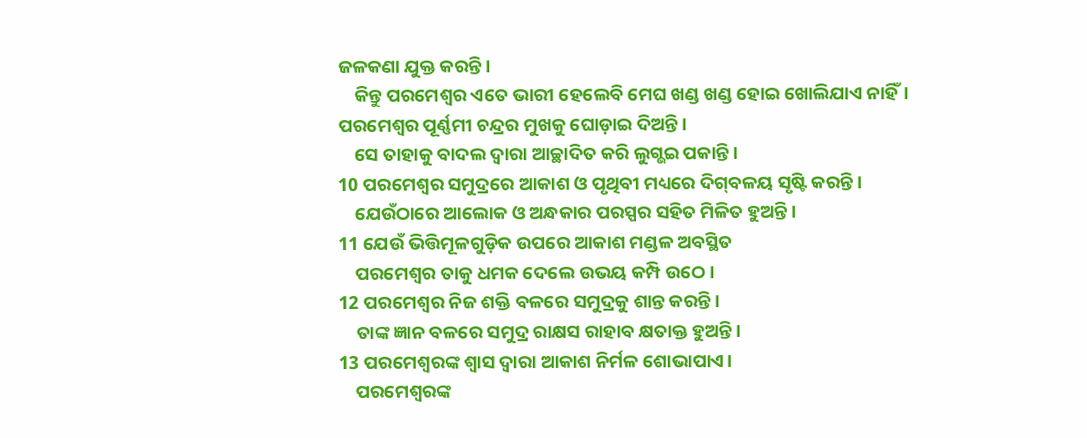ଜଳକଣା ଯୁକ୍ତ କରନ୍ତି।
    କିନ୍ତୁ ପରମେଶ୍ୱର ଏତେ ଭାରୀ ହେଲେବି ମେଘ ଖଣ୍ଡ ଖଣ୍ଡ ହୋଇ ଖୋଲିଯାଏ ନାହିଁ।
ପରମେଶ୍ୱର ପୂର୍ଣ୍ଣମୀ ଚନ୍ଦ୍ରର ମୁଖକୁ ଘୋଡ଼ାଇ ଦିଅନ୍ତି।
    ସେ ତାହାକୁ ବାଦଲ ଦ୍ୱାରା ଆଚ୍ଛାଦିତ କରି ଲୁଗ୍ଭଇ ପକାନ୍ତି।
10 ପରମେଶ୍ୱର ସମୁଦ୍ରରେ ଆକାଶ ଓ ପୃଥିବୀ ମଧ୍ୟରେ ଦି‌ଗ୍‌ବଳୟ ସୃଷ୍ଟି କରନ୍ତି।
    ଯେଉଁଠାରେ ଆଲୋକ ଓ ଅନ୍ଧକାର ପରସ୍ପର ସହିତ ମିଳିତ ହୁଅନ୍ତି।
11 ଯେଉଁ ଭିତ୍ତିମୂଳଗୁଡ଼ିକ ଉପରେ ଆକାଶ ମଣ୍ଡଳ ଅବସ୍ଥିତ
    ପରମେଶ୍ୱର ତାକୁ ଧମକ ଦେଲେ ଉଭୟ କମ୍ପି ଉଠେ।
12 ପରମେଶ୍ୱର ନିଜ ଶକ୍ତି ବଳରେ ସମୁଦ୍ରକୁ ଶାନ୍ତ କରନ୍ତି।
    ତାଙ୍କ ଜ୍ଞାନ ବଳରେ ସମୁଦ୍ର ରାକ୍ଷସ ରାହାବ କ୍ଷତାକ୍ତ ହୁଅନ୍ତି।
13 ପରମେଶ୍ୱରଙ୍କ ଶ୍ୱାସ ଦ୍ୱାରା ଆକାଶ ନିର୍ମଳ ଶୋଭାପାଏ।
    ପରମେଶ୍ୱରଙ୍କ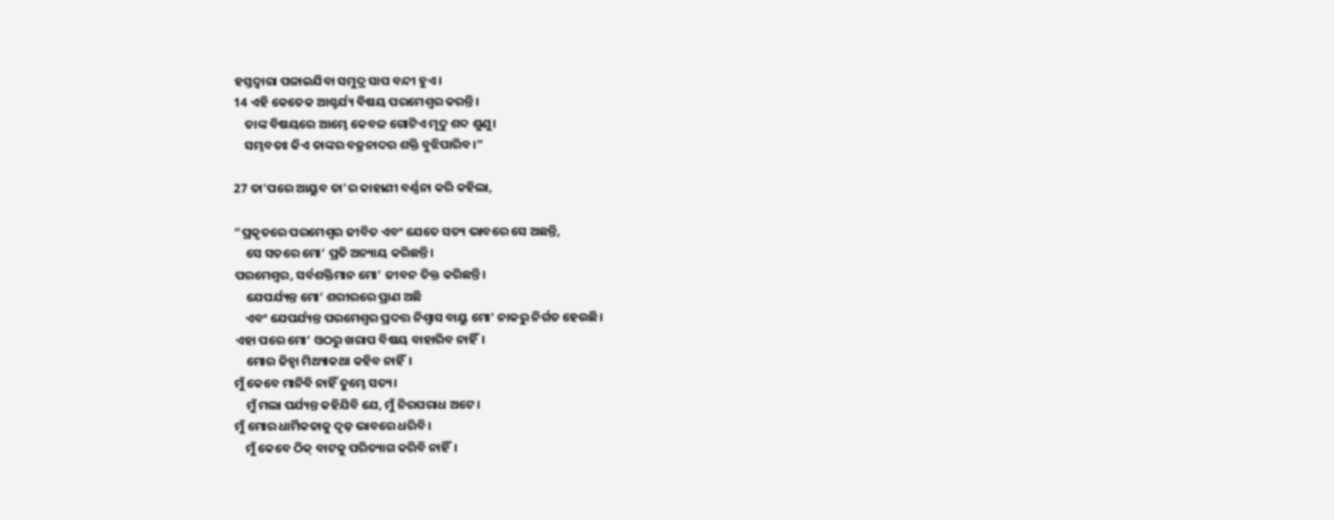ହସ୍ତଦ୍ୱାରା ପଳାଇଯିବା ସମୁଦ୍ର ସାପ ବନ୍ଦୀ ହୁଏ।
14 ଏହି କେତେକ ଆଶ୍ଚର୍ଯ୍ୟ ବିଷୟ ପରମେଶ୍ୱର କରନ୍ତି।
    ତାଙ୍କ ବିଷୟରେ ଆମ୍ଭେ କେବଳ ଗୋଟିଏ ମୃଦୁ ଶବ୍ଦ ଶୁଣୁ।
    ସମ୍ଭବତଃ କିଏ ତାଙ୍କର ବଜ୍ରନାଦର ଶକ୍ତି ବୁଝିପାରିବ।”

27 ତା'ପରେ ଆୟୁବ ତା'ର କାହାଣୀ ବର୍ଣ୍ଣନା କରି କହିଲା,

“ପ୍ରକୃତରେ ପରମେଶ୍ୱର ଜୀବିତ ଏବଂ ଯେତେ ସତ୍ୟ ଭାବରେ ସେ ଅଛନ୍ତି,
    ସେ ସତରେ ମୋ’ ପ୍ରତି ଅନ୍ୟାୟ କରିଛନ୍ତି।
ପରମେଶ୍ୱର, ସର୍ବଶକ୍ତିମାନ ମୋ’ ଜୀବନ ତିକ୍ତ କରିଛନ୍ତି।
    ଯେପର୍ଯ୍ୟନ୍ତ ମୋ’ ଶରୀରରେ ପ୍ରାଣ ଅଛି
    ଏବଂ ଯେପର୍ଯ୍ୟନ୍ତ ପରମେଶ୍ୱର ପ୍ରଦତ୍ତ ନିଶ୍ୱାସ ବାୟୁ ମୋ’ ନାକରୁ ନିର୍ଗତ ହେଉଛି।
ଏହା ପରେ ମୋ’ ଓଠରୁ ଖରାପ ବିଷୟ ବାହାରିବ ନାହିଁ।
    ମୋର ଜିହ୍ୱା ମିଥ୍ୟାକଥା କହିବ ନାହିଁ।
ମୁଁ କେବେ ମାନିବି ନାହିଁ ତୁମ୍ଭେ ସତ୍ୟ।
    ମୁଁ ମଲା ପର୍ଯ୍ୟନ୍ତ କହିଯିବି ଯେ, ମୁଁ ନିରପରାଧ ଅଟେ।
ମୁଁ ମୋର ଧାର୍ମିକତାକୁ ଦୃଢ଼ ଭାବରେ ଧରିବି।
    ମୁଁ କେବେ ଠିକ୍ ବାଟକୁ ପରିତ୍ୟାଗ କରିବି ନାହିଁ।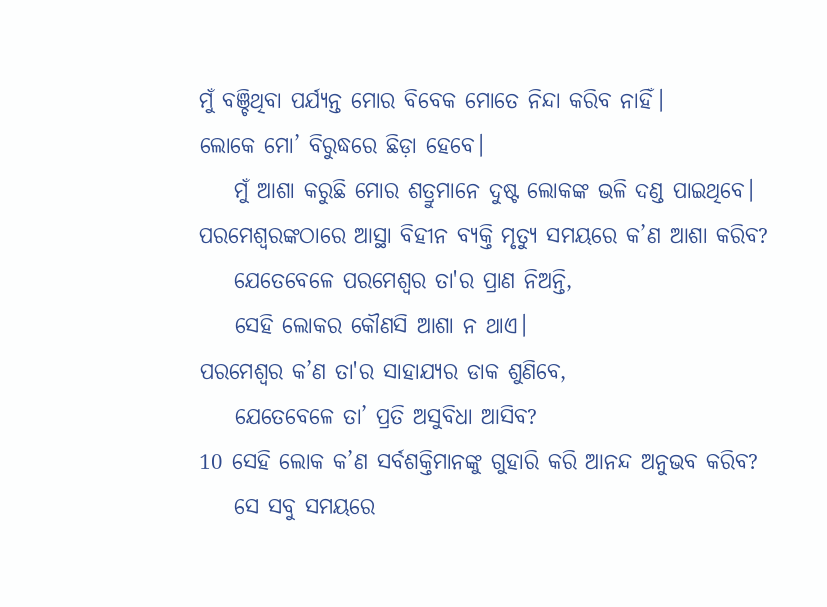ମୁଁ ବଞ୍ଚିଥିବା ପର୍ଯ୍ୟନ୍ତ ମୋର ବିବେକ ମୋତେ ନିନ୍ଦା କରିବ ନାହିଁ।
ଲୋକେ ମୋ’ ବିରୁଦ୍ଧରେ ଛିଡ଼ା ହେବେ।
    ମୁଁ ଆଶା କରୁଛି ମୋର ଶତ୍ରୁମାନେ ଦୁଷ୍ଟ ଲୋକଙ୍କ ଭଳି ଦଣ୍ଡ ପାଇଥିବେ।
ପରମେଶ୍ୱରଙ୍କଠାରେ ଆସ୍ଥା ବିହୀନ ବ୍ୟକ୍ତି ମୃତ୍ୟୁ ସମୟରେ କ’ଣ ଆଶା କରିବ?
    ଯେତେବେଳେ ପରମେଶ୍ୱର ତା'ର ପ୍ରାଣ ନିଅନ୍ତି,
    ସେହି ଲୋକର କୌଣସି ଆଶା ନ ଥାଏ।
ପରମେଶ୍ୱର କ’ଣ ତା'ର ସାହାଯ୍ୟର ଡାକ ଶୁଣିବେ,
    ଯେତେବେଳେ ତା’ ପ୍ରତି ଅସୁବିଧା ଆସିବ?
10 ସେହି ଲୋକ କ’ଣ ସର୍ବଶକ୍ତିମାନଙ୍କୁ ଗୁହାରି କରି ଆନନ୍ଦ ଅନୁଭବ କରିବ?
    ସେ ସବୁ ସମୟରେ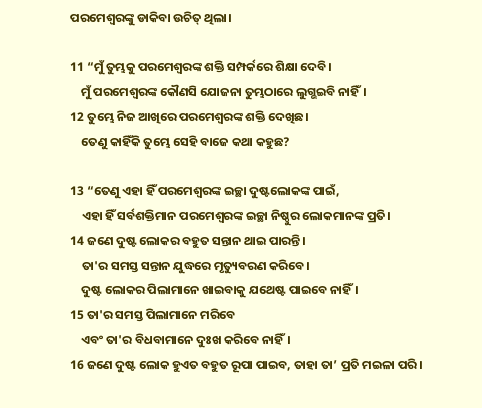ପରମେଶ୍ୱରଙ୍କୁ ଡାକିବା ଉଚିତ୍ ଥିଲା।

11 “ମୁଁ ତୁମ୍ଭକୁ ପରମେଶ୍ୱରଙ୍କ ଶକ୍ତି ସମ୍ପର୍କରେ ଶିକ୍ଷା ଦେବି।
    ମୁଁ ପରମେଶ୍ୱରଙ୍କ କୌଣସି ଯୋଜନା ତୁମ୍ଭଠାରେ ଲୁଗ୍ଭଇବି ନାହିଁ।
12 ତୁମ୍ଭେ ନିଜ ଆଖିରେ ପରମେଶ୍ୱରଙ୍କ ଶକ୍ତି ଦେଖିଛ।
    ତେଣୁ କାହିଁକି ତୁମ୍ଭେ ସେହି ବାଜେ କଥା କହୁଛ?

13 “ତେଣୁ ଏହା ହିଁ ପରମେଶ୍ୱରଙ୍କ ଇଚ୍ଛା ଦୁଷ୍ଟଲୋକଙ୍କ ପାଇଁ,
    ଏହା ହିଁ ସର୍ବଶକ୍ତିମାନ ପରମେଶ୍ୱରଙ୍କ ଇଚ୍ଛା ନିଷ୍ଠୁର ଲୋକମାନଙ୍କ ପ୍ରତି।
14 ଜଣେ ଦୁଷ୍ଟ ଲୋକର ବହୁତ ସନ୍ତାନ ଥାଇ ପାରନ୍ତି।
    ତା'ର ସମସ୍ତ ସନ୍ତାନ ଯୁଦ୍ଧରେ ମୃତ୍ୟୁବରଣ କରିବେ।
    ଦୁଷ୍ଟ ଲୋକର ପିଲାମାନେ ଖାଇବାକୁ ଯଥେଷ୍ଟ ପାଇବେ ନାହିଁ।
15 ତା'ର ସମସ୍ତ ପିଲାମାନେ ମରିବେ
    ଏବଂ ତା'ର ବିଧବାମାନେ ଦୁଃଖ କରିବେ ନାହିଁ।
16 ଜଣେ ଦୁଷ୍ଟ ଲୋକ ହୁଏତ ବହୁତ ରୂପା ପାଇବ, ତାହା ତା’ ପ୍ରତି ମଇଳା ପରି।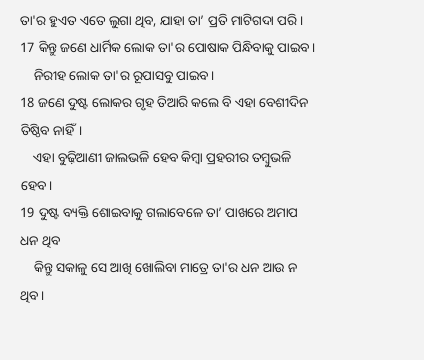ତା'ର ହୁଏତ ଏତେ ଲୁଗା ଥିବ, ଯାହା ତା’ ପ୍ରତି ମାଟିଗଦା ପରି।
17 କିନ୍ତୁ ଜଣେ ଧାର୍ମିକ ଲୋକ ତା'ର ପୋଷାକ ପିନ୍ଧିବାକୁ ପାଇବ।
    ନିରୀହ ଲୋକ ତା'ର ରୂପାସବୁ ପାଇବ।
18 ଜଣେ ଦୁଷ୍ଟ ଲୋକର ଗୃହ ତିଆରି କଲେ ବି ଏହା ବେଶୀଦିନ ତିଷ୍ଠିବ ନାହିଁ।
    ଏହା ବୁଢ଼ିଆଣୀ ଜାଲଭଳି ହେବ କିମ୍ବା ପ୍ରହରୀର ତମ୍ବୁଭଳି ହେବ।
19 ଦୁଷ୍ଟ ବ୍ୟକ୍ତି ଶୋଇବାକୁ ଗଲାବେଳେ ତା’ ପାଖରେ ଅମାପ ଧନ ଥିବ
    କିନ୍ତୁ ସକାଳୁ ସେ ଆଖି ଖୋଲିବା ମାତ୍ରେ ତା'ର ଧନ ଆଉ ନ ଥିବ।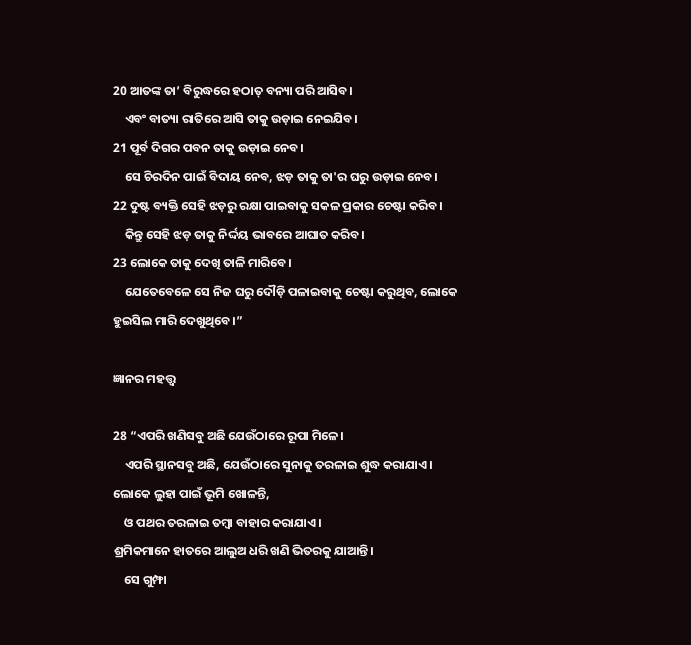20 ଆତଙ୍କ ତା’ ବିରୁଦ୍ଧରେ ହଠାତ୍ ବନ୍ୟା ପରି ଆସିବ।
    ଏବଂ ବାତ୍ୟା ରାତିରେ ଆସି ତାକୁ ଉଡ଼ାଇ ନେଇଯିବ।
21 ପୂର୍ବ ଦିଗର ପବନ ତାକୁ ଉଡ଼ାଇ ନେବ।
    ସେ ଚିରଦିନ ପାଇଁ ବିଦାୟ ନେବ, ଝଡ଼ ତାକୁ ତା'ର ଘରୁ ଉଡ଼ାଇ ନେବ।
22 ଦୁଷ୍ଟ ବ୍ୟକ୍ତି ସେହି ଝଡ଼ରୁ ରକ୍ଷା ପାଇବାକୁ ସକଳ ପ୍ରକାର ଚେଷ୍ଟା କରିବ।
    କିନ୍ତୁ ସେହି ଝଡ଼ ତାକୁ ନିର୍ଦ୍ଦୟ ଭାବରେ ଆଘାତ କରିବ।
23 ଲୋକେ ତାକୁ ଦେଖି ତାଳି ମାରିବେ।
    ଯେତେବେଳେ ସେ ନିଜ ଘରୁ ଦୌଡ଼ି ପଳାଇବାକୁ ଚେଷ୍ଟା କରୁଥିବ, ଲୋକେ ହୁଇସିଲ ମାରି ଦେଖୁଥିବେ।”

ଜ୍ଞାନର ମହତ୍ତ୍ୱ

28 “ଏପରି ଖଣିସବୁ ଅଛି ଯେଉଁଠାରେ ରୂପା ମିଳେ।
    ଏପରି ସ୍ଥାନସବୁ ଅଛି, ଯେଉଁଠାରେ ସୁନାକୁ ତରଳାଇ ଶୁଦ୍ଧ କରାଯାଏ।
ଲୋକେ ଲୁହା ପାଇଁ ଭୂମି ଖୋଳନ୍ତି,
    ଓ ପଥର ତରଳାଇ ତମ୍ବା ବାହାର କରାଯାଏ।
ଶ୍ରମିକମାନେ ହାତରେ ଆଲୁଅ ଧରି ଖଣି ଭିତରକୁ ଯାଆନ୍ତି।
    ସେ ଗୁମ୍ଫା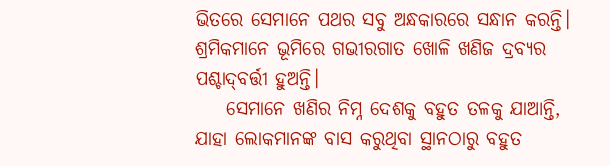ଭିତରେ ସେମାନେ ପଥର ସବୁ ଅନ୍ଧକାରରେ ସନ୍ଧାନ କରନ୍ତି।
ଶ୍ରମିକମାନେ ଭୂମିରେ ଗଭୀରଗାତ ଖୋଳି ଖଣିଜ ଦ୍ରବ୍ୟର ପଶ୍ଚା‌‌‌ଦ୍‌‌‌ବର୍ତ୍ତୀ ହୁଅନ୍ତି।
    ସେମାନେ ଖଣିର ନିମ୍ନ ଦେଶକୁ ବହୁତ ତଳକୁ ଯାଆନ୍ତି, ଯାହା ଲୋକମାନଙ୍କ ବାସ କରୁଥିବା ସ୍ଥାନଠାରୁ ବହୁତ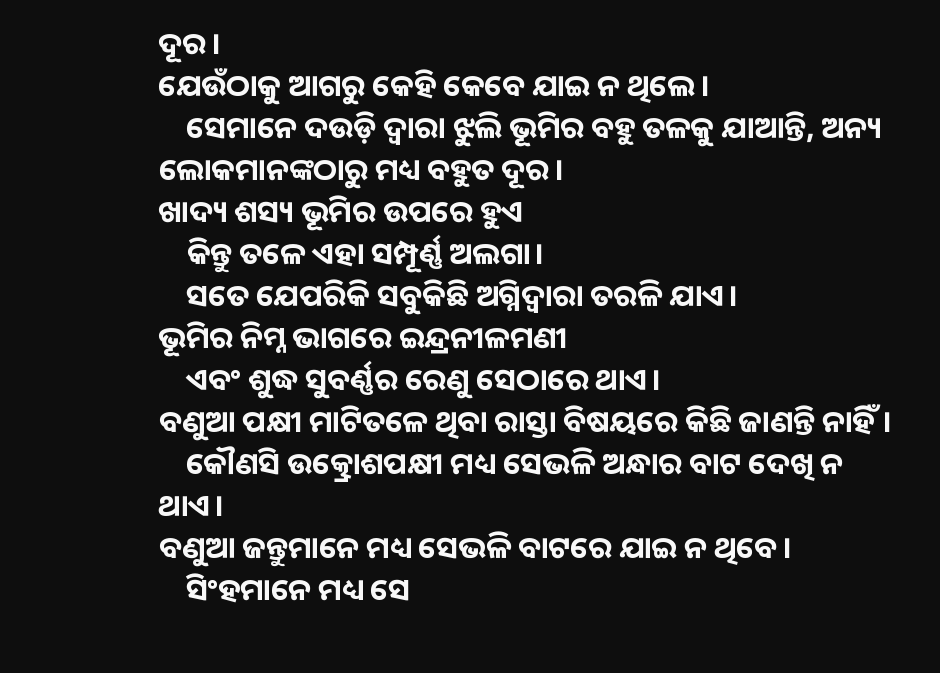ଦୂର।
ଯେଉଁଠାକୁ ଆଗରୁ କେହି କେବେ ଯାଇ ନ ଥିଲେ।
    ସେମାନେ ଦଉଡ଼ି ଦ୍ୱାରା ଝୁଲି ଭୂମିର ବହୁ ତଳକୁ ଯାଆନ୍ତି, ଅନ୍ୟ ଲୋକମାନଙ୍କଠାରୁ ମଧ୍ୟ ବହୁତ ଦୂର।
ଖାଦ୍ୟ ଶସ୍ୟ ଭୂମିର ଉପରେ ହୁଏ
    କିନ୍ତୁ ତଳେ ଏହା ସମ୍ପୂର୍ଣ୍ଣ ଅଲଗା।
    ସତେ ଯେପରିକି ସବୁକିଛି ଅଗ୍ନିଦ୍ୱାରା ତରଳି ଯାଏ।
ଭୂମିର ନିମ୍ନ ଭାଗରେ ଇନ୍ଦ୍ରନୀଳମଣୀ
    ଏବଂ ଶୁଦ୍ଧ ସୁବର୍ଣ୍ଣର ରେଣୁ ସେଠାରେ ଥାଏ।
ବଣୁଆ ପକ୍ଷୀ ମାଟିତଳେ ଥିବା ରାସ୍ତା ବିଷୟରେ କିଛି ଜାଣନ୍ତି ନାହିଁ।
    କୌଣସି ଉତ୍କ୍ରୋଶପକ୍ଷୀ ମଧ୍ୟ ସେଭଳି ଅନ୍ଧାର ବାଟ ଦେଖି ନ ଥାଏ।
ବଣୁଆ ଜନ୍ତୁମାନେ ମଧ୍ୟ ସେଭଳି ବାଟରେ ଯାଇ ନ ଥିବେ।
    ସିଂହମାନେ ମଧ୍ୟ ସେ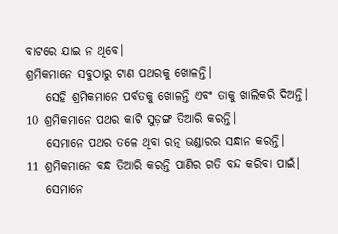ବାଟରେ ଯାଇ ନ ଥିବେ।
ଶ୍ରମିକମାନେ ସବୁଠାରୁ ଟାଣ ପଥରକୁ ଖୋଳନ୍ତି।
    ସେହି ଶ୍ରମିକମାନେ ପର୍ବତକୁ ଖୋଳନ୍ତି ଏବଂ ତାକୁ ଖାଲିକରି ଦିଅନ୍ତି।
10 ଶ୍ରମିକମାନେ ପଥର କାଟି ସୁଡ଼ଙ୍ଗ ତିଆରି କରନ୍ତି।
    ସେମାନେ ପଥର ତଳେ ଥିବା ରତ୍ନ ଭଣ୍ଡାରର ସନ୍ଧାନ କରନ୍ତି।
11 ଶ୍ରମିକମାନେ ବନ୍ଧ ତିଆରି କରନ୍ତି ପାଣିର ଗତି ବନ୍ଦ କରିବା ପାଇଁ।
    ସେମାନେ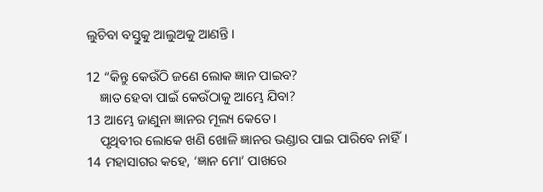ଲୁଚିବା ବସ୍ତୁକୁ ଆଲୁଅକୁ ଆଣନ୍ତି।

12 “କିନ୍ତୁ କେଉଁଠି ଜଣେ ଲୋକ ଜ୍ଞାନ ପାଇବ?
    ଜ୍ଞାତ ହେବା ପାଇଁ କେଉଁଠାକୁ ଆମ୍ଭେ ଯିବା?
13 ଆମ୍ଭେ ଜାଣୁନା ଜ୍ଞାନର ମୂଲ୍ୟ କେତେ।
    ପୃଥିବୀର ଲୋକେ ଖଣି ଖୋଳି ଜ୍ଞାନର ଭଣ୍ଡାର ପାଇ ପାରିବେ ନାହିଁ।
14 ମହାସାଗର କହେ, ‘ଜ୍ଞାନ ମୋ’ ପାଖରେ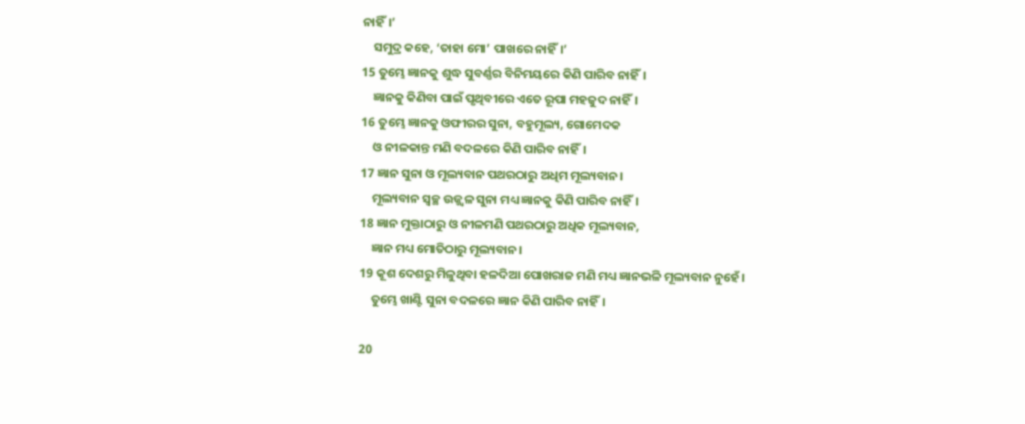ନାହିଁ।’
    ସମୁଦ୍ର କହେ, ‘ତାହା ମୋ’ ପାଖରେ ନାହିଁ।’
15 ତୁମ୍ଭେ ଜ୍ଞାନକୁ ଶୁଦ୍ଧ ସୁବର୍ଣ୍ଣର ବିନିମୟରେ କିଣି ପାରିବ ନାହିଁ।
    ଜ୍ଞାନକୁ କିଣିବା ପାଇଁ ପୃଥିବୀରେ ଏତେ ରୂପା ମହଜୁଦ ନାହିଁ।
16 ତୁମ୍ଭେ ଜ୍ଞାନକୁ ଓଫୀରର ସୁନା, ବହୁମୂଲ୍ୟ, ଗୋମେଦକ
    ଓ ନୀଳକାନ୍ତ ମଣି ବଦଳରେ କିଣି ପାରିବ ନାହିଁ।
17 ଜ୍ଞାନ ସୁନା ଓ ମୂଲ୍ୟବାନ ପଥରଠାରୁ ଅଧିମ ମୂଲ୍ୟବାନ।
    ମୂଲ୍ୟବାନ ସ୍ୱଚ୍ଛ ଉଜ୍ଜ୍ୱଳ ସୁନା ମଧ୍ୟ ଜ୍ଞାନକୁ କିଣି ପାରିବ ନାହିଁ।
18 ଜ୍ଞାନ ମୁକ୍ତାଠାରୁ ଓ ନୀଳମଣି ପଥରଠାରୁ ଅଧିକ ମୂଲ୍ୟବାନ,
    ଜ୍ଞାନ ମଧ୍ୟ ମୋତିଠାରୁ ମୂଲ୍ୟବାନ।
19 କୂଶ ଦେଶରୁ ମିଳୁଥିବା ହଳଦିଆ ପୋଖରାଜ ମଣି ମଧ୍ୟ ଜ୍ଞାନଭଳି ମୂଲ୍ୟବାନ ନୁହେଁ।
    ତୁମ୍ଭେ ଖାଣ୍ଟି ସୁନା ବଦଳରେ ଜ୍ଞାନ କିଣି ପାରିବ ନାହିଁ।

20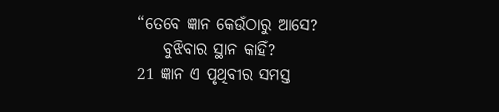“ତେବେ ଜ୍ଞାନ କେଉଁଠାରୁ ଆସେ?
    ବୁଝିବାର ସ୍ଥାନ କାହିଁ?
21 ଜ୍ଞାନ ଏ ପୃଥିବୀର ସମସ୍ତ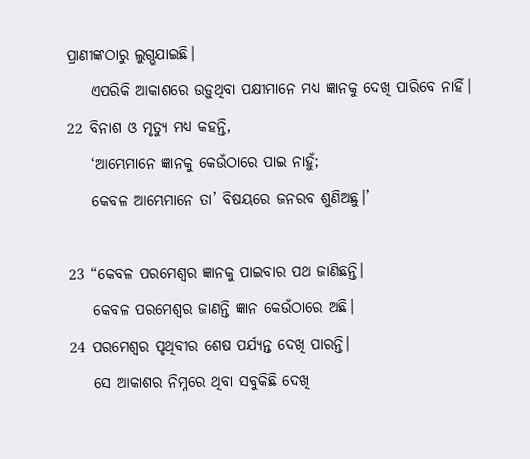ପ୍ରାଣୀଙ୍କଠାରୁ ଲୁଗ୍ଭଯାଇଛି।
    ଏପରିକି ଆକାଶରେ ଉଡ଼ୁଥିବା ପକ୍ଷୀମାନେ ମଧ୍ୟ ଜ୍ଞାନକୁ ଦେଖି ପାରିବେ ନାହିଁ।
22 ବିନାଶ ଓ ମୃତ୍ୟୁ ମଧ୍ୟ କହନ୍ତି,
    ‘ଆମ୍ଭେମାନେ ଜ୍ଞାନକୁ କେଉଁଠାରେ ପାଇ ନାହୁଁ;
    କେବଳ ଆମ୍ଭେମାନେ ତା’ ବିଷୟରେ ଜନରବ ଶୁଣିଅଛୁ।’

23 “କେବଳ ପରମେଶ୍ୱର ଜ୍ଞାନକୁ ପାଇବାର ପଥ ଜାଣିଛନ୍ତି।
    କେବଳ ପରମେଶ୍ୱର ଜାଣନ୍ତି ଜ୍ଞାନ କେଉଁଠାରେ ଅଛି।
24 ପରମେଶ୍ୱର ପୃଥିବୀର ଶେଷ ପର୍ଯ୍ୟନ୍ତ ଦେଖି ପାରନ୍ତି।
    ସେ ଆକାଶର ନିମ୍ନରେ ଥିବା ସବୁକିଛି ଦେଖି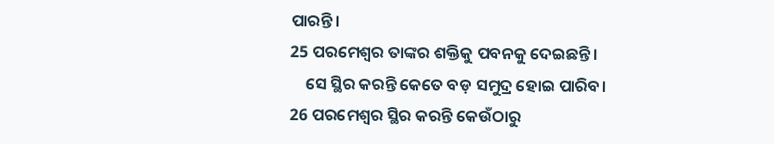ପାରନ୍ତି।
25 ପରମେଶ୍ୱର ତାଙ୍କର ଶକ୍ତିକୁ ପବନକୁ ଦେଇଛନ୍ତି।
    ସେ ସ୍ଥିର କରନ୍ତି କେତେ ବଡ଼ ସମୁଦ୍ର ହୋଇ ପାରିବ।
26 ପରମେଶ୍ୱର ସ୍ଥିର କରନ୍ତି କେଉଁଠାରୁ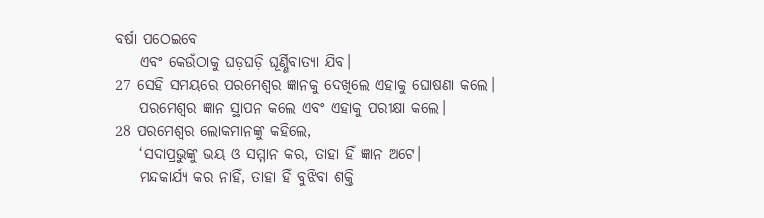ବର୍ଷା ପଠେଇବେ
    ଏବଂ କେଉଁଠାକୁ ଘଡ଼ଘଡ଼ି ଘୂର୍ଣ୍ଣିବାତ୍ୟା ଯିବ।
27 ସେହି ସମୟରେ ପରମେଶ୍ୱର ଜ୍ଞାନକୁ ଦେଖିଲେ ଏହାକୁ ଘୋଷଣା କଲେ।
    ପରମେଶ୍ୱର ଜ୍ଞାନ ସ୍ଥାପନ କଲେ ଏବଂ ଏହାକୁ ପରୀକ୍ଷା କଲେ।
28 ପରମେଶ୍ୱର ଲୋକମାନଙ୍କୁ କହିଲେ,
    ‘ସଦାପ୍ରଭୁଙ୍କୁ ଭୟ ଓ ସମ୍ମାନ କର, ତାହା ହିଁ ଜ୍ଞାନ ଅଟେ।
    ମନ୍ଦକାର୍ଯ୍ୟ କର ନାହିଁ, ତାହା ହିଁ ବୁଝିବା ଶକ୍ତି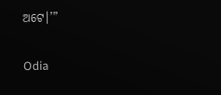ଅଟେ।’”

Odia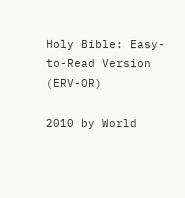Holy Bible: Easy-to-Read Version (ERV-OR)

2010 by World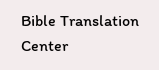Bible Translation Center